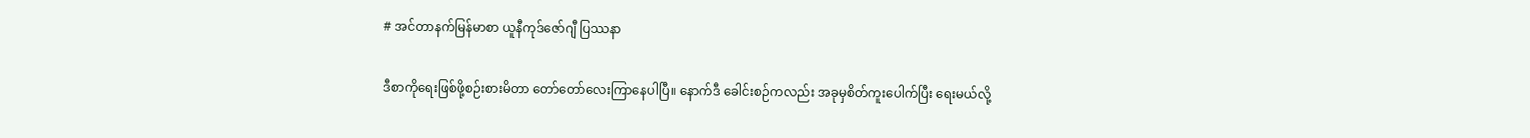# အင်တာနက်မြန်မာစာ ယူနီကုဒ်ဇော်ဂျီ ပြဿနာ

ဒီစာကိုရေးဖြစ်ဖို့စဉ်းစားမိတာ တော်တော်လေးကြာနေပါပြီ။ နောက်ဒီ ခေါင်းစဉ်ကလည်း အခုမှစိတ်ကူးပေါက်ပြီး ရေးမယ်လို့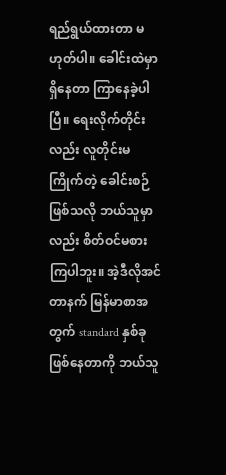ရည်ရွယ်ထားတာ မဟုတ်ပါ။ ခေါင်းထဲမှာရှိနေတာ ကြာနေခဲ့ပါပြီ။ ရေးလိုက်တိုင်းလည်း လူတိုင်းမကြိုက်တဲ့ ခေါင်းစဉ် ဖြစ်သလို ဘယ်သူမှာလည်း စိတ်ဝင်မစားကြပါဘူး။ အဲ့ဒီလိုအင်တာနက် မြန်မာစာအတွက် standard နှစ်ခုဖြစ်နေတာကို ဘယ်သူ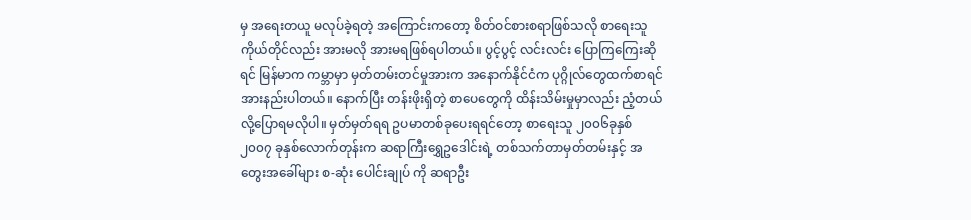မှ အရေးတယူ မလုပ်ခဲ့ရတဲ့ အကြောင်းကတော့ စိတ်ဝင်စားစရာဖြစ်သလို စာရေးသူ ကိုယ်တိုင်လည်း အားမလို အားမရဖြစ်ရပါတယ်။ ပွင့်ပွင့် လင်းလင်း ပြောကြကြေးဆိုရင် မြန်မာက ကမ္ဘာမှာ မှတ်တမ်းတင်မှုအားက အနောက်နိုင်ငံက ပုဂ္ဂိုလ်တွေထက်စာရင် အားနည်းပါတယ်။ နောက်ပြီး တန်းဖိုးရှိတဲ့ စာပေတွေကို ထိန်းသိမ်းမှုမှာလည်း ညံ့တယ်လို့ပြောရမလိုပါ။ မှတ်မှတ်ရရ ဥပမာတစ်ခုပေးရရင်တော့ စာရေးသူ ၂၀၀၆ခုနှစ်၂၀၀၇ ခုနှစ်လောက်တုန်းက ဆရာကြီးရွှေဥဒေါင်းရဲ့ တစ်သက်တာမှတ်တမ်းနှင့် အတွေးအခေါ်များ စ-ဆုံး ပေါင်းချုပ် ကို ဆရာဦး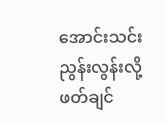အောင်းသင်း ညွန်းလွန်းလို့ ဖတ်ချင်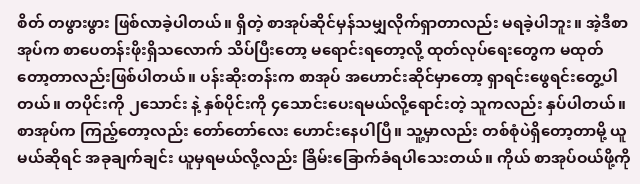စိတ် တဖွားဖွား ဖြစ်လာခဲ့ပါတယ်။ ရှိတဲ့ စာအုပ်ဆိုင်မှန်သမျှလိုက်ရှာတာလည်း မရခဲ့ပါဘူး။ အဲ့ဒီစာအုပ်က စာပေတန်းဖိုးရှိသလောက် သိပ်ပြီးတော့ မရောင်းရတော့လို့ ထုတ်လုပ်ရေးတွေက မထုတ်တော့တာလည်းဖြစ်ပါတယ်။ ပန်းဆိုးတန်းက စာအုပ် အဟောင်းဆိုင်မှာတော့ ရှာရင်းဖွေရင်းတွေ့ပါတယ်။ တပိုင်းကို ၂သောင်း နဲ့ နှစ်ပိုင်းကို ၄သောင်းပေးရမယ်လို့ရောင်းတဲ့ သူကလည်း နှပ်ပါတယ်။ စာအုပ်က ကြည့်တော့လည်း တော်တော်လေး ဟောင်းနေပါပြီ။ သူ့မှာလည်း တစ်စုံပဲရှိတော့တာမို့ ယူမယ်ဆိုရင် အခုချက်ချင်း ယူမှရမယ်လို့လည်း ခြိမ်းခြောက်ခံရပါသေးတယ်။ ကိုယ် စာအုပ်ဝယ်ဖို့ကို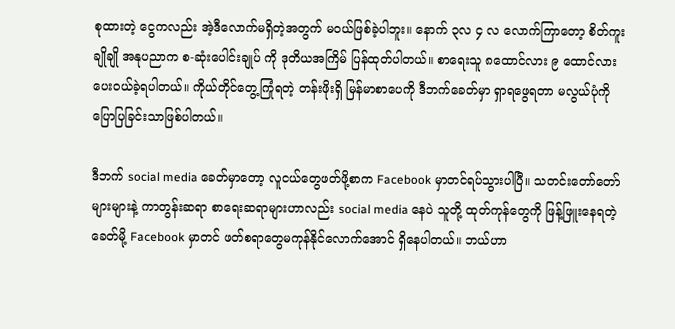စုထားတဲ့ ငွေကလည်း အဲ့ဒီလောက်မရှိတဲ့အတွက် မဝယ်ဖြစ်ခဲ့ပါဘူး။ နောက် ၃လ ၄ လ လောက်ကြာတော့ စိတ်ကူးချိုချို အနုပညာက စ-ဆုံးပေါင်းချုပ် ကို ဒုတိယအကြိမ် ပြန်ထုတ်ပါတယ်။ စာရေးသူ ၈ထောင်လား ၉ ထောင်လား ပေးဝယ်ခဲ့ရပါတယ်။ ကိုယ်တိုင်တွေ့ကြုံရတဲ့ တန်းဖိုးရှိ မြန်မာစာပေကို ဒီဘက်ခေတ်မှာ ရှာရဖွေရတာ မလွယ်ပုံကို ပြောပြခြင်းသာဖြစ်ပါတယ်။

ဒီဘက် social media ခေတ်မှာတော့ လူငယ်တွေဖတ်ဖို့စာက Facebook မှာတင်ရပ်သွားပါပြီ။ သတင်းတော်တော်များများနဲ့ ကာတွန်းဆရာ စာရေးဆရာများဟာလည်း social media နေပဲ သူတို့ ထုတ်ကုန်တွေကို ဖြန့်ဖြူးနေရတဲ့ခေတ်မို့ Facebook မှာတင် ဖတ်စရာတွေမကုန်နိုင်လောက်အောင် ရှိနေပါတယ်။ ဘယ်ဟာ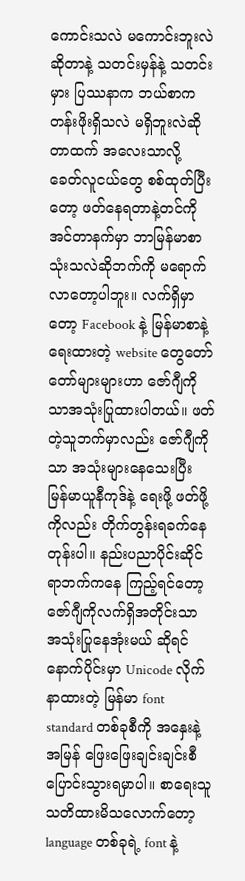ကောင်းသလဲ မကောင်းဘူးလဲဆိုတာနဲ့ သတင်းမှန်နဲ့ သတင်းမှား ပြဿနာက ဘယ်စာက တန်းဖိုးရှိသလဲ မရှိဘူးလဲဆိုတာထက် အလေးသာလို့ ခေတ်လူငယ်တွေ စစ်ထုတ်ပြီးတော့ ဖတ်နေရတာနဲ့တင်ကို အင်တာနက်မှာ ဘာမြန်မာစာသုံးသလဲဆိုဘက်ကို မရောက်လာတော့ပါဘူး။ လက်ရှိမှာတော့ Facebook နဲ့ မြန်မာစာနဲ့ရေးထားတဲ့ website တွေတော်တော်များများဟာ ဇော်ဂျီကိုသာအသုံးပြုထားပါတယ်။ ဖတ်တဲ့သူဘက်မှာလည်း ဇော်ဂျီကိုသာ အသုံးများနေသေးပြီး မြန်မာယူနီကုဒ်နဲ့ ရေးဖို့ ဖတ်ဖို့ကိုလည်း တိုက်တွန်းရခက်နေတုန်းပါ။ နည်းပညာပိုင်းဆိုင်ရာဘက်ကနေ ကြည့်ရင်တော့ ဇော်ဂျီကိုလက်ရှိအတိုင်းသာ အသုံးပြုနေအုံးမယ် ဆိုရင် နောက်ပိုင်းမှာ Unicode လိုက်နာထားတဲ့ မြန်မာ font standard တစ်ခုစီကို အနှေးနဲ့ အမြန် ဖြေးဖြေးချင်းချင်းစီ ပြောင်းသွားရမှာပါ။ စာရေးသူ သတိထားမိသလောက်တော့ language တစ်ခုရဲ့ font နဲ့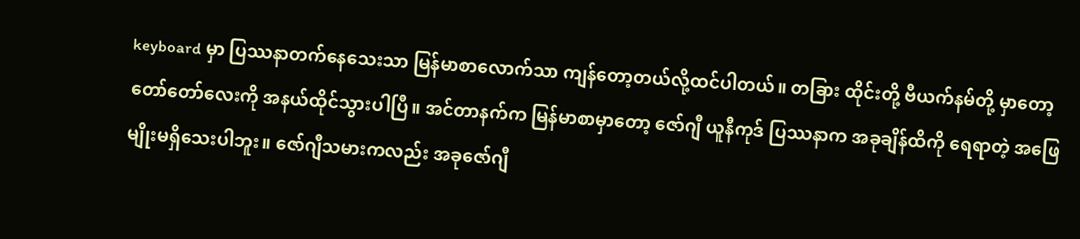keyboard မှာ ပြဿနာတက်နေသေးသာ မြန်မာစာလောက်သာ ကျန်တော့တယ်လို့ထင်ပါတယ်။ တခြား ထိုင်းတို့ ဗီယက်နမ်တို့ မှာတော့ တော်တော်လေးကို အနယ်ထိုင်သွားပါပြီ။ အင်တာနက်က မြန်မာစာမှာတော့ ဇော်ဂျီ ယူနီကုဒ် ပြဿနာက အခုချိန်ထိကို ရေရာတဲ့ အဖြေမျိုးမရှိသေးပါဘူး။ ဇော်ဂျီသမားကလည်း အခုဇော်ဂျီ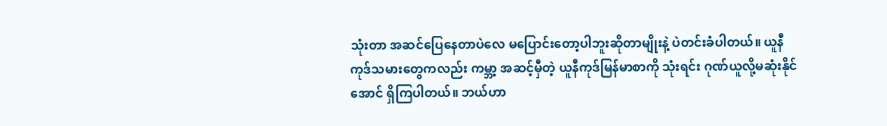သုံးတာ အဆင်ပြေနေတာပဲလေ မပြောင်းတော့ပါဘူးဆိုတာမျိုးနဲ့ ပဲတင်းခံပါတယ်။ ယူနီကုဒ်သမားတွေကလည်း ကမ္ဘာ့ အဆင့်မှီတဲ့ ယူနီကုဒ်မြန်မာစာကို သုံးရင်း ဂုဏ်ယူလို့မဆုံးနိုင်အောင် ရှိကြပါတယ်။ ဘယ်ဟာ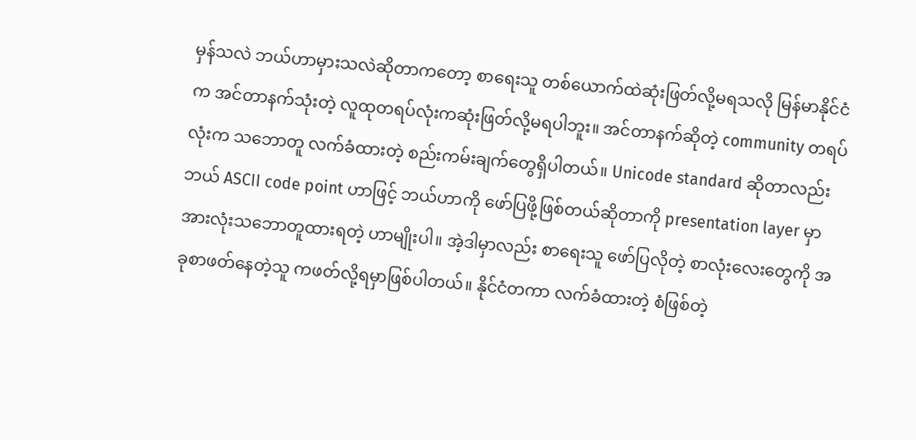မှန်သလဲ ဘယ်ဟာမှားသလဲဆိုတာကတော့ စာရေးသူ တစ်ယောက်ထဲဆုံးဖြတ်လို့မရသလို မြန်မာနိုင်ငံက အင်တာနက်သုံးတဲ့ လူထုတရပ်လုံးကဆုံးဖြတ်လို့မရပါဘူး။ အင်တာနက်ဆိုတဲ့ community တရပ်လုံးက သဘောတူ လက်ခံထားတဲ့ စည်းကမ်းချက်တွေရှိပါတယ်။ Unicode standard ဆိုတာလည်း ဘယ် ASCII code point ဟာဖြင့် ဘယ်ဟာကို ဖော်ပြဖို့ဖြစ်တယ်ဆိုတာကို presentation layer မှာ အားလုံးသဘောတူထားရတဲ့ ဟာမျိုးပါ။ အဲ့ဒါမှာလည်း စာရေးသူ ဖော်ပြလိုတဲ့ စာလုံးလေးတွေကို အခုစာဖတ်နေတဲ့သူ ကဖတ်လို့ရမှာဖြစ်ပါတယ်။ နိုင်ငံတကာ လက်ခံထားတဲ့ စံဖြစ်တဲ့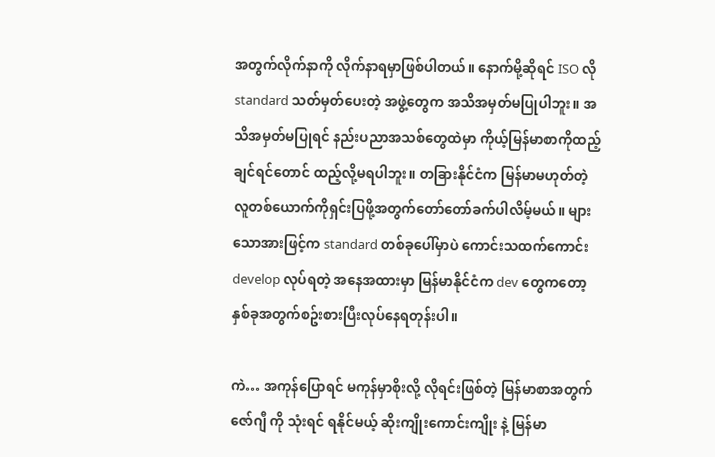အတွက်လိုက်နာကို လိုက်နာရမှာဖြစ်ပါတယ်။ နောက်မို့ဆိုရင် ISO လို standard သတ်မှတ်ပေးတဲ့ အဖွဲ့တွေက အသိအမှတ်မပြုပါဘူး။ အသိအမှတ်မပြုရင် နည်းပညာအသစ်တွေထဲမှာ ကိုယ့်မြန်မာစာကိုထည့်ချင်ရင်တောင် ထည့်လို့မရပါဘူး။ တခြားနိုင်ငံက မြန်မာမဟုတ်တဲ့ လူတစ်ယောက်ကိုရှင်းပြဖို့အတွက်တော်တော်ခက်ပါလိမ့်မယ်။ များသောအားဖြင့်က standard တစ်ခုပေါ်မှာပဲ ကောင်းသထက်ကောင်း develop လုပ်ရတဲ့ အနေအထားမှာ မြန်မာနိုင်ငံက dev တွေကတော့ နှစ်ခုအတွက်စဥ်းစားပြီးလုပ်နေရတုန်းပါ။

ကဲ… အကုန်ပြောရင် မကုန်မှာစိုးလို့ လိုရင်းဖြစ်တဲ့ မြန်မာစာအတွက် ဇော်ဂျီ ကို သုံးရင် ရနိုင်မယ့် ဆိုးကျိုးကောင်းကျိုး နဲ့ မြန်မာ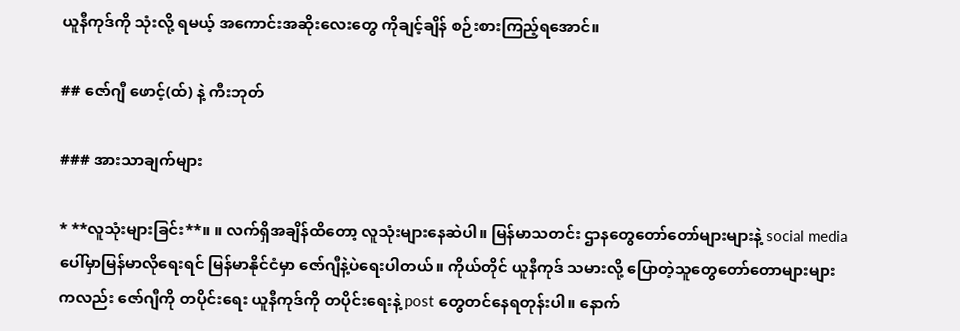ယူနီကုဒ်ကို သုံးလို့ ရမယ့် အကောင်းအဆိုးလေးတွေ ကိုချင့်ချိန် စဉ်းစားကြည့်ရအောင်။

## ဇော်ဂျီ ဖောင့်(ထ်) နဲ့ ကီးဘုတ်

### အားသာချက်များ

* **လူသုံးများခြင်း**။ ။ လက်ရှိအချိန်ထိတော့ လူသုံးများနေဆဲပါ။ မြန်မာသတင်း ဌာနတွေတော်တော်များများနဲ့ social media ပေါ်မှာမြန်မာလိုရေးရင် မြန်မာနိုင်ငံမှာ ဇော်ဂျီနဲ့ပဲရေးပါတယ်။ ကိုယ်တိုင် ယူနီကုဒ် သမားလို့ ပြောတဲ့သူတွေတော်တောများများကလည်း ဇော်ဂျီကို တပိုင်းရေး ယူနီကုဒ်ကို တပိုင်းရေးနဲ့ post တွေတင်နေရတုန်းပါ။ နောက်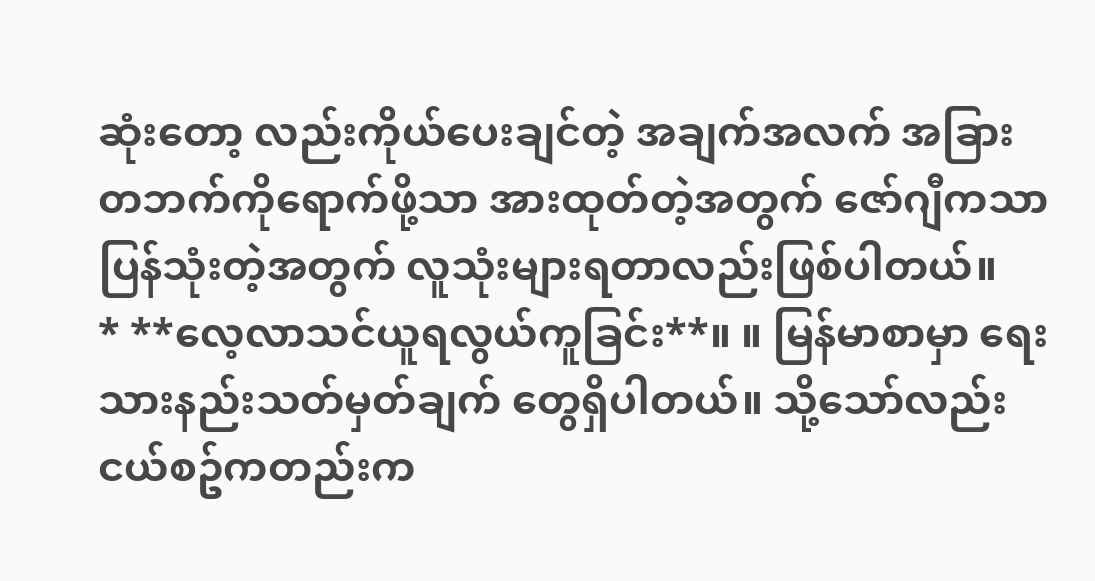ဆုံးတော့ လည်းကိုယ်ပေးချင်တဲ့ အချက်အလက် အခြားတဘက်ကိုရောက်ဖို့သာ အားထုတ်တဲ့အတွက် ဇော်ဂျီကသာပြန်သုံးတဲ့အတွက် လူသုံးများရတာလည်းဖြစ်ပါတယ်။
* **လေ့လာသင်ယူရလွယ်ကူခြင်း**။ ။ မြန်မာစာမှာ ရေးသားနည်းသတ်မှတ်ချက် တွေရှိပါတယ်။ သို့သော်လည်း ငယ်စဥ်ကတည်းက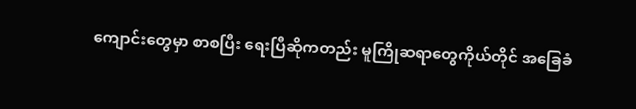ကျောင်းတွေမှာ စာစပြီး ရေးပြီဆိုကတည်း မူကြိုဆရာတွေကိုယ်တိုင် အခြေခံ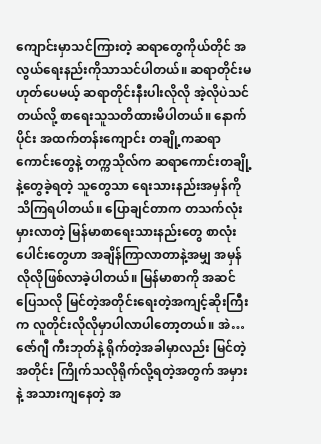ကျောင်းမှာသင်ကြားတဲ့ ဆရာတွေကိုယ်တိုင် အလွယ်ရေးနည်းကိုသာသင်ပါတယ်။ ဆရာတိုင်းမဟုတ်ပေမယ့် ဆရာတိုင်းနီးပါးလိုလို အဲ့လိုပဲသင်တယ်လို့ စာရေးသူသတိထားမိပါတယ်။ နောက်ပိုင်း အထက်တန်းကျောင်း တချို့ကဆရာကောင်းတွေနဲ့ တက္ကသိုလ်က ဆရာကောင်းတချို့ နဲ့တွေခဲ့ရတဲ့ သူတွေသာ ရေးသားနည်းအမှန်ကိုသိကြရပါတယ်။ ပြောချင်တာက တသက်လုံးမှားလာတဲ့ မြန်မာစာရေးသားနည်းတွေ စာလုံးပေါင်းတွေဟာ အချိန်ကြာလာတာနဲ့အမျှ အမှန်လိုလိုဖြစ်လာခဲ့ပါတယ်။ မြန်မာစာကို အဆင်ပြေသလို မြင်တဲ့အတိုင်းရေးတဲ့အကျင့်ဆိုးကြီးက လူတိုင်းလိုလိုမှာပါလာပါတော့တယ်။ အဲ… ဇော်ဂျီ ကီးဘုတ်နဲ့ ရိုက်တဲ့အခါမှာလည်း မြင်တဲ့အတိုင်း ကြိုက်သလိုရိုက်လို့ရတဲ့အတွက် အမှားနဲ့ အသားကျနေတဲ့ အ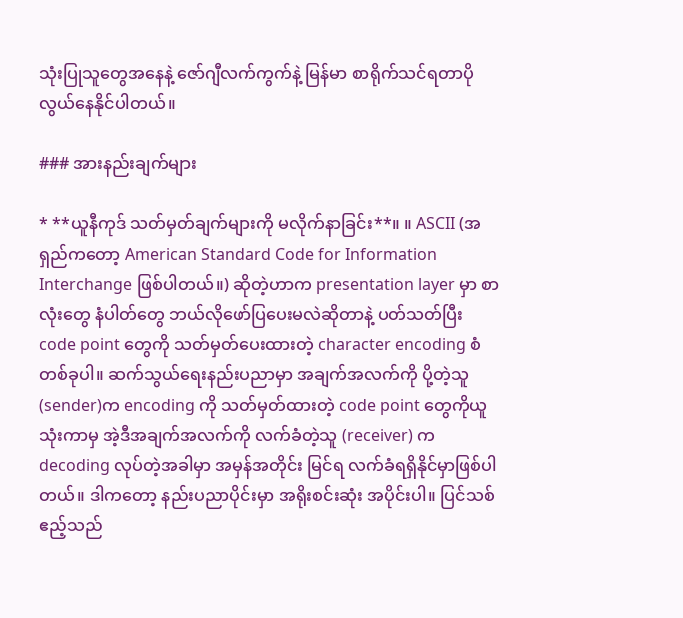သုံးပြုသူတွေအနေနဲ့ ဇော်ဂျီလက်ကွက်နဲ့ မြန်မာ စာရိုက်သင်ရတာပို လွယ်နေနိုင်ပါတယ်။

### အားနည်းချက်များ

* **ယူနီကုဒ် သတ်မှတ်ချက်များကို မလိုက်နာခြင်း**။ ။ ASCII (အရှည်ကတော့ American Standard Code for Information Interchange ဖြစ်ပါတယ်။) ဆိုတဲ့ဟာက presentation layer မှာ စာလုံးတွေ နံပါတ်တွေ ဘယ်လိုဖော်ပြပေးမလဲဆိုတာနဲ့ ပတ်သတ်ပြီး code point တွေကို သတ်မှတ်ပေးထားတဲ့ character encoding စံတစ်ခုပါ။ ဆက်သွယ်ရေးနည်းပညာမှာ အချက်အလက်ကို ပို့တဲ့သူ (sender)က encoding ကို သတ်မှတ်ထားတဲ့ code point တွေကိုယူသုံးကာမှ အဲ့ဒီအချက်အလက်ကို လက်ခံတဲ့သူ (receiver) က decoding လုပ်တဲ့အခါမှာ အမှန်အတိုင်း မြင်ရ လက်ခံရရှိနိုင်မှာဖြစ်ပါတယ်။ ဒါကတော့ နည်းပညာပိုင်းမှာ အရိုးစင်းဆုံး အပိုင်းပါ။ ပြင်သစ် ဧည့်သည်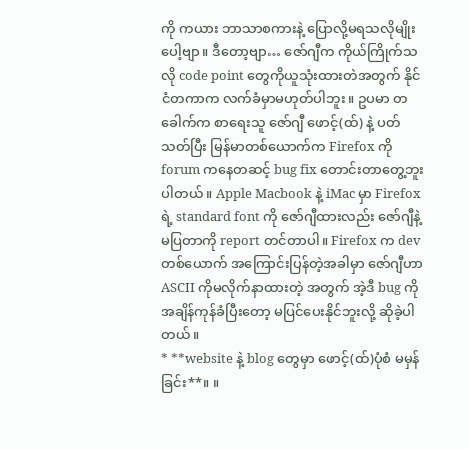ကို ကယား ဘာသာစကားနဲ့ ပြောလို့မရသလိုမျိုး ပေါ့ဗျာ။ ဒီတော့ဗျာ… ဇော်ဂျီက ကိုယ်ကြိုက်သလို code point တွေကိုယူသုံးထားတဲအတွက် နိုင်ငံတကာက လက်ခံမှာမဟုတ်ပါဘူး။ ဥပမာ တခေါက်က စာရေးသူ ဇော်ဂျီ ဖောင့်(ထ်) နဲ့ ပတ်သတ်ပြီး မြန်မာတစ်ယောက်က Firefox ကို forum ကနေတဆင့် bug fix တောင်းတာတွေ့ဘူးပါတယ်။ Apple Macbook နဲ့ iMac မှာ Firefox ရဲ့ standard font ကို ဇော်ဂျီထားလည်း ဇော်ဂျီနဲ့မပြတာကို report တင်တာပါ။ Firefox က dev တစ်ယောက် အကြောင်းပြန်တဲ့အခါမှာ ဇော်ဂျီဟာ ASCII ကိုမလိုက်နာထားတဲ့ အတွက် အဲ့ဒီ bug ကို အချိန်ကုန်ခံပြီးတော့ မပြင်ပေးနိုင်ဘူးလို့ ဆိုခဲ့ပါတယ်။
* **website နဲ့ blog တွေမှာ ဖောင့်(ထ်)ပုံစံ မမှန်ခြင်း**။ ။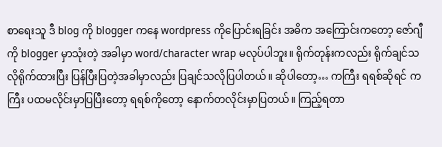စာရေးသူ ဒီ blog ကို blogger ကနေ wordpress ကိုပြောင်းရခြင်း အဓိက အကြောင်းကတော့ ဇော်ဂျီကို blogger မှာသုံးတဲ့ အခါမှာ word/character wrap မလုပ်ပါဘူး။ ရိုက်တုန်းကလည်း ရိုက်ချင်သလိုရိုက်ထားပြီး ပြန်ပြီးပြတဲ့အခါမှာလည်း ပြချင်သလိုပြပါတယ်။ ဆိုပါတော့… ကကြီး ရရစ်ဆိုရင် ကကြီး ပထမလိုင်းမှာပြပြီးတော့ ရရစ်ကိုတော့ နောက်တလိုင်းမှာပြတယ်။ ကြည့်ရတာ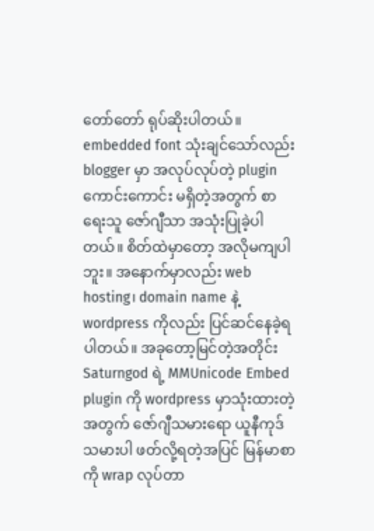တော်တော် ရုပ်ဆိုးပါတယ်။ embedded font သုံးချင်သော်လည်း blogger မှာ အလုပ်လုပ်တဲ့ plugin ကောင်းကောင်း မရှိတဲ့အတွက် စာရေးသူ ဇော်ဂျီသာ အသုံးပြုခဲ့ပါတယ်။ စိတ်ထဲမှာတော့ အလိုမကျပါဘူး။ အနောက်မှာလည်း web hosting၊ domain name နဲ့ wordpress ကိုလည်း ပြင်ဆင်နေခဲ့ရပါတယ်။ အခုတော့မြင်တဲ့အတိုင်း Saturngod ရဲ့ MMUnicode Embed plugin ကို wordpress မှာသုံးထားတဲ့အတွက် ဇော်ဂျီသမားရော ယူနီကုဒ်သမားပါ ဖတ်လို့ရတဲ့အပြင် မြန်မာစာကို wrap လုပ်တာ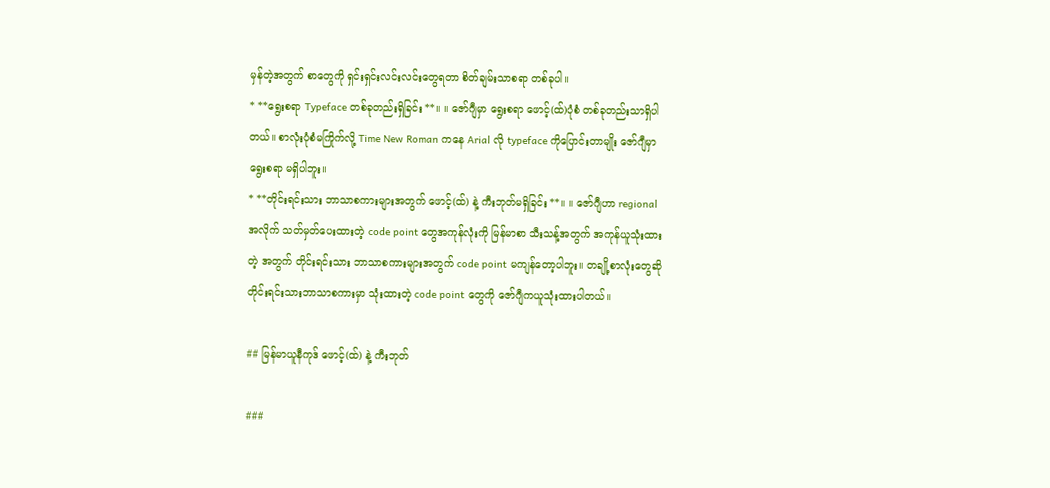မှန်တဲ့အတွက် စာတွေကို ရှင်းရှင်းလင်းလင်းတွေရတာ စိတ်ချမ်းသာစရာ တစ်ခုပါ။
* **ရွေးစရာ Typeface တစ်ခုတည်းရှိခြင်း**။ ။ ဇော်ဂျီမှာ ရွေးစရာ ဖောင့်(ထ်)ပုံစံ တစ်ခုတည်းသာရှိပါတယ်။ စာလုံးပုံစံမကြိုက်လို့ Time New Roman ကနေ Arial လို typeface ကိုပြောင်းတာမျိုး ဇော်ဂျီမှာ ရွေးစရာ မရှိပါဘူး။
* **တိုင်းရင်းသား ဘာသာစကားများအတွက် ဖောင့်(ထ်) နဲ့ ကီးဘုတ်မရှိခြင်း**။ ။ ဇော်ဂျီဟာ regional အလိုက် သတ်မှတ်ပေးထားတဲ့ code point တွေအကုန်လုံးကို မြန်မာစာ သီးသန့်အတွက် အကုန်ယူသုံးထားတဲ့ အတွက် တိုင်းရင်းသား ဘာသာစကားများအတွက် code point မကျန်တော့ပါဘူး။ တချို့စာလုံးတွေဆို တိုင်းရင်းသားဘာသာစကားမှာ သုံးထားတဲ့ code point တွေကို ဇော်ဂျီကယူသုံးထားပါတယ်။

## မြန်မာယူနီကုဒ် ဖောင့်(ထ်) နဲ့ ကီးဘုတ်

###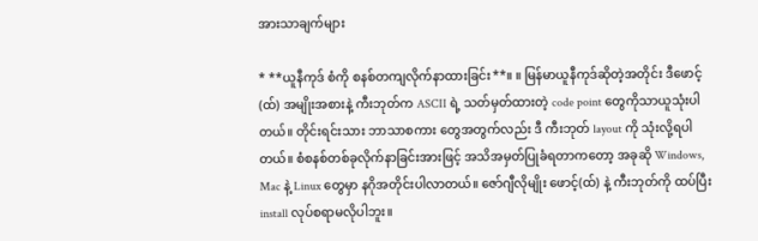အားသာချက်များ

* **ယူနီကုဒ် စံကို စနစ်တကျလိုက်နာထားခြင်း**။ ။ မြန်မာယူနီကုဒ်ဆိုတဲ့အတိုင်း ဒီဖောင့်(ထ်) အမျိုးအစားနဲ့ ကီးဘုတ်က ASCII ရဲ့ သတ်မှတ်ထားတဲ့ code point တွေကိုသာယူသုံးပါတယ်။ တိုင်းရင်းသား ဘာသာစကား တွေအတွက်လည်း ဒီ ကီးဘုတ် layout ကို သုံးလို့ရပါတယ်။ စံစနစ်တစ်ခုလိုက်နာခြင်းအားဖြင့် အသိအမှတ်ပြုခံရတာကတော့ အခုဆို Windows, Mac နဲ့ Linux တွေမှာ နဂိုအတိုင်းပါလာတယ်။ ဇော်ဂျီလိုမျိုး ဖောင့်(ထ်) နဲ့ ကီးဘုတ်ကို ထပ်ပြီး install လုပ်စရာမလိုပါဘူး။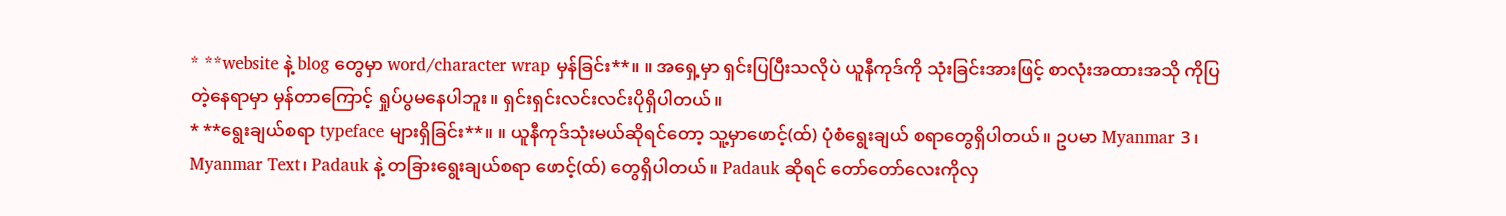* **website နဲ့ blog တွေမှာ word/character wrap မှန်ခြင်း**။ ။ အရှေ့မှာ ရှင်းပြပြီးသလိုပဲ ယူနီကုဒ်ကို သုံးခြင်းအားဖြင့် စာလုံးအထားအသို ကိုပြတဲ့နေရာမှာ မှန်တာကြောင့် ရှုပ်ပွမနေပါဘူး။ ရှင်းရှင်းလင်းလင်းပိုရှိပါတယ်။
* **ရွေးချယ်စရာ typeface များရှိခြင်း**။ ။ ယူနီကုဒ်သုံးမယ်ဆိုရင်တော့ သူ့မှာဖောင့်(ထ်) ပုံစံရွေးချယ် စရာတွေရှိပါတယ်။ ဥပမာ Myanmar 3၊ Myanmar Text၊ Padauk နဲ့ တခြားရွေးချယ်စရာ ဖောင့်(ထ်) တွေရှိပါတယ်။ Padauk ဆိုရင် တော်တော်လေးကိုလှ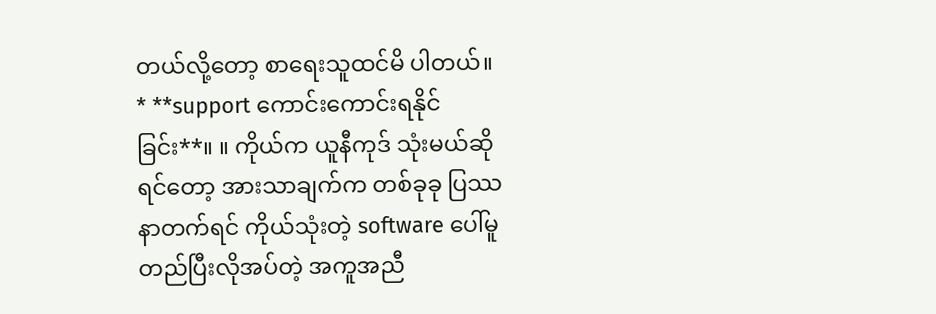တယ်လို့တော့ စာရေးသူထင်မိ ပါတယ်။
* **support ကောင်းကောင်းရနိုင်ခြင်း**။ ။ ကိုယ်က ယူနီကုဒ် သုံးမယ်ဆိုရင်တော့ အားသာချက်က တစ်ခုခု ပြဿနာတက်ရင် ကိုယ်သုံးတဲ့ software ပေါ်မူတည်ပြီးလိုအပ်တဲ့ အကူအညီ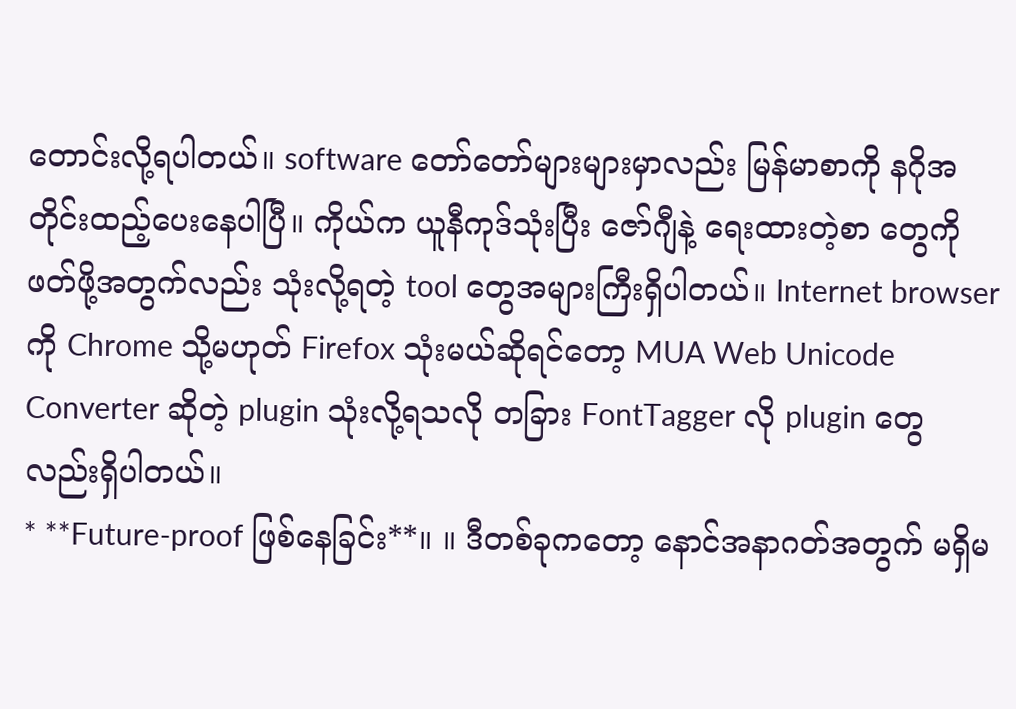တောင်းလို့ရပါတယ်။ software တော်တော်များများမှာလည်း မြန်မာစာကို နဂိုအတိုင်းထည့်ပေးနေပါပြီ။ ကိုယ်က ယူနီကုဒ်သုံးပြီး ဇော်ဂျီနဲ့ ရေးထားတဲ့စာ တွေကိုဖတ်ဖို့အတွက်လည်း သုံးလို့ရတဲ့ tool တွေအများကြီးရှိပါတယ်။ Internet browser ကို Chrome သို့မဟုတ် Firefox သုံးမယ်ဆိုရင်တော့ MUA Web Unicode Converter ဆိုတဲ့ plugin သုံးလို့ရသလို တခြား FontTagger လို plugin တွေလည်းရှိပါတယ်။
* **Future-proof ဖြစ်နေခြင်း**။ ။ ဒီတစ်ခုကတော့ နောင်အနာဂတ်အတွက် မရှိမ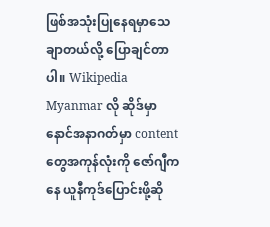ဖြစ်အသုံးပြုနေရမှာသေချာတယ်လို့ ပြောချင်တာပါ။ Wikipedia Myanmar လို ဆိုဒ်မှာ နောင်အနာဂတ်မှာ content တွေအကုန်လုံးကို ဇော်ဂျီကနေ ယူနီကုဒ်ပြောင်းဖို့ဆို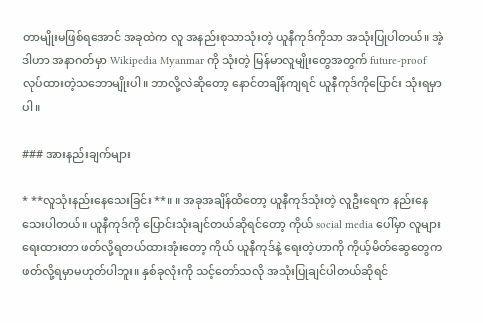တာမျိုးမဖြစ်ရအောင် အခုထဲက လူ အနည်းစုသာသုံးတဲ့ ယူနီကုဒ်ကိုသာ အသုံးပြုပါတယ်။ အဲ့ဒါဟာ အနာဂတ်မှာ Wikipedia Myanmar ကို သုံးတဲ့ မြန်မာလူမျိုးတွေအတွက် future-proof လုပ်ထားတဲ့သဘောမျိုးပါ။ ဘာလို့လဲဆိုတော့ နောင်တချိန်ကျရင် ယူနီကုဒ်ကိုပြောင်း သုံးရမှာပါ။

### အားနည်းချက်များ

* **လူသုံးနည်းနေသေးခြင်း**။ ။ အခုအချိန်ထိတော့ ယူနီကုဒ်သုံးတဲ့ လူဦးရေက နည်းနေသေးပါတယ်။ ယူနီကုဒ်ကို ပြောင်းသုံးချင်တယ်ဆိုရင်တော့ ကိုယ် social media ပေါ်မှာ လူများရေးထားတာ ဖတ်လို့ရတယ်ထားအုံးတော့ ကိုယ် ယူနီကုဒ်နဲ့ ရေးတဲ့ဟာကို ကိုယ့်မိတ်ဆွေတွေက ဖတ်လို့ရမှာမဟုတ်ပါဘူး။ နှစ်ခုလုံးကို သင့်တော်သလို အသုံးပြုချင်ပါတယ်ဆိုရင်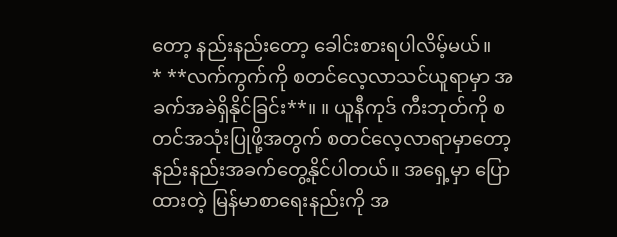တော့ နည်းနည်းတော့ ခေါင်းစားရပါလိမ့်မယ်။
* **လက်ကွက်ကို စတင်လေ့လာသင်ယူရာမှာ အခက်အခဲရှိနိုင်ခြင်း**။ ။ ယူနီကုဒ် ကီးဘုတ်ကို စတင်အသုံးပြုဖို့အတွက် စတင်လေ့လာရာမှာတော့ နည်းနည်းအခက်တွေ့နိုင်ပါတယ်။ အရှေ့မှာ ပြောထားတဲ့ မြန်မာစာရေးနည်းကို အ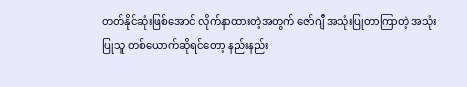တတ်နိုင်ဆုံးဖြစ်အောင် လိုက်နာထားတဲ့အတွက် ဇော်ဂျီ အသုံးပြုတာကြာတဲ့ အသုံးပြုသူ တစ်ယောက်ဆိုရင်တော့ နည်းနည်း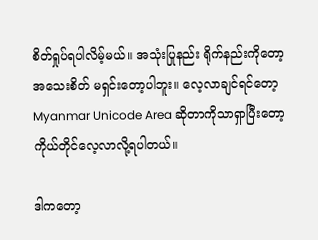စိတ်ရှုပ်ရပါလိမ့်မယ်။ အသုံးပြုနည်း ရိုက်နည်းကိုတော့အသေးစိတ် မရှင်းတော့ပါဘူး။ လေ့လာချင်ရင်တော့ Myanmar Unicode Area ဆိုတာကိုသာရှာပြီးတော့ ကိုယ်တိုင်လေ့လာလို့ရပါတယ်။

ဒါကတော့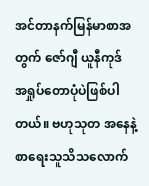အင်တာနက်မြန်မာစာအတွက် ဇော်ဂျီ ယူနီကုဒ် အရှုပ်တောပုံပဲဖြစ်ပါတယ်။ ဗဟုသုတ အနေနဲ့ စာရေးသူသိသလောက်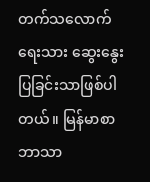တက်သလောက် ရေးသား ဆွေးနွေးပြခြင်းသာဖြစ်ပါတယ်။ မြန်မာစာ ဘာသာ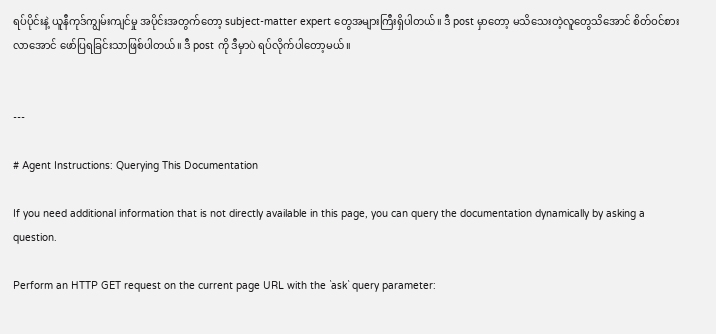ရပ်ပိုင်းနဲ့ ယူနီကုဒ်ကျွမ်းကျင်မှု အပိုင်းအတွက်တော့ subject-matter expert တွေအများကြီးရှိပါတယ်။ ဒီ post မှာတော့ မသိသေးတဲ့လူတွေသိအောင် စိတ်ဝင်စားလာအောင် ဖော်ပြရခြင်းသာဖြစ်ပါတယ်။ ဒီ post ကို ဒီမှာပဲ ရပ်လိုက်ပါတော့မယ်။


---

# Agent Instructions: Querying This Documentation

If you need additional information that is not directly available in this page, you can query the documentation dynamically by asking a question.

Perform an HTTP GET request on the current page URL with the `ask` query parameter: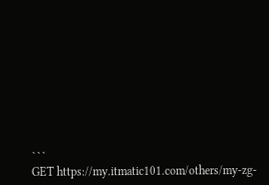```
GET https://my.itmatic101.com/others/my-zg-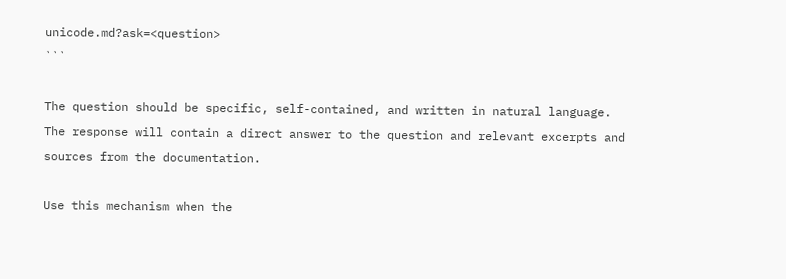unicode.md?ask=<question>
```

The question should be specific, self-contained, and written in natural language.
The response will contain a direct answer to the question and relevant excerpts and sources from the documentation.

Use this mechanism when the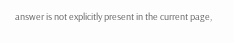answer is not explicitly present in the current page,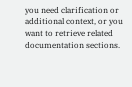you need clarification or additional context, or you want to retrieve related documentation sections.